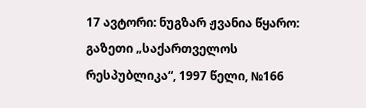17 ავტორი: ნუგზარ ჟვანია წყარო: გაზეთი „საქართველოს რესპუბლიკა“, 1997 წელი, №166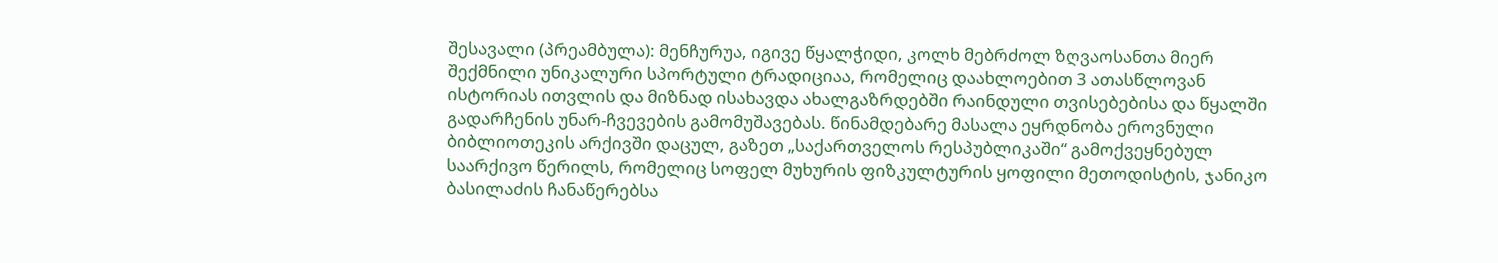შესავალი (პრეამბულა): მენჩურუა, იგივე წყალჭიდი, კოლხ მებრძოლ ზღვაოსანთა მიერ შექმნილი უნიკალური სპორტული ტრადიციაა, რომელიც დაახლოებით 3 ათასწლოვან ისტორიას ითვლის და მიზნად ისახავდა ახალგაზრდებში რაინდული თვისებებისა და წყალში გადარჩენის უნარ-ჩვევების გამომუშავებას. წინამდებარე მასალა ეყრდნობა ეროვნული ბიბლიოთეკის არქივში დაცულ, გაზეთ „საქართველოს რესპუბლიკაში“ გამოქვეყნებულ საარქივო წერილს, რომელიც სოფელ მუხურის ფიზკულტურის ყოფილი მეთოდისტის, ჯანიკო ბასილაძის ჩანაწერებსა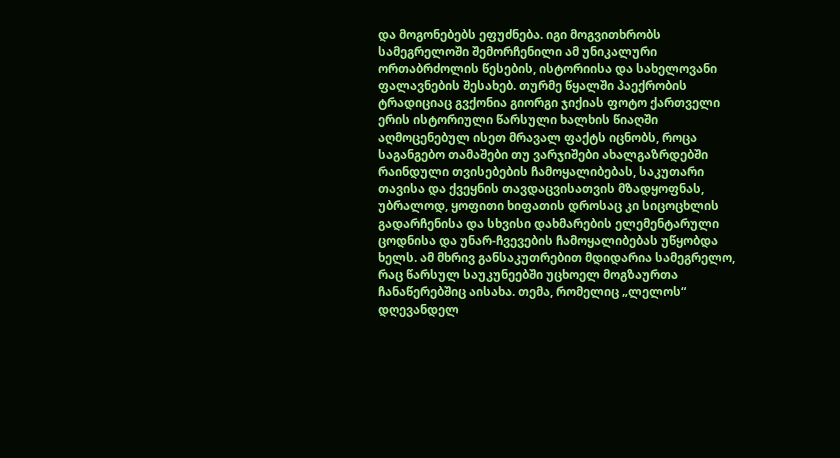და მოგონებებს ეფუძნება. იგი მოგვითხრობს სამეგრელოში შემორჩენილი ამ უნიკალური ორთაბრძოლის წესების, ისტორიისა და სახელოვანი ფალავნების შესახებ. თურმე წყალში პაექრობის ტრადიციაც გვქონია გიორგი ჯიქიას ფოტო ქართველი ერის ისტორიული წარსული ხალხის წიაღში აღმოცენებულ ისეთ მრავალ ფაქტს იცნობს, როცა საგანგებო თამაშები თუ ვარჯიშები ახალგაზრდებში რაინდული თვისებების ჩამოყალიბებას, საკუთარი თავისა და ქვეყნის თავდაცვისათვის მზადყოფნას, უბრალოდ, ყოფითი ხიფათის დროსაც კი სიცოცხლის გადარჩენისა და სხვისი დახმარების ელემენტარული ცოდნისა და უნარ-ჩვევების ჩამოყალიბებას უწყობდა ხელს. ამ მხრივ განსაკუთრებით მდიდარია სამეგრელო, რაც წარსულ საუკუნეებში უცხოელ მოგზაურთა ჩანაწერებშიც აისახა. თემა, რომელიც „ლელოს“ დღევანდელ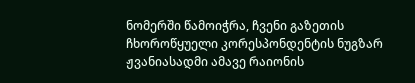ნომერში წამოიჭრა, ჩვენი გაზეთის ჩხოროწყუელი კორესპონდენტის ნუგზარ ჟვანიასადმი ამავე რაიონის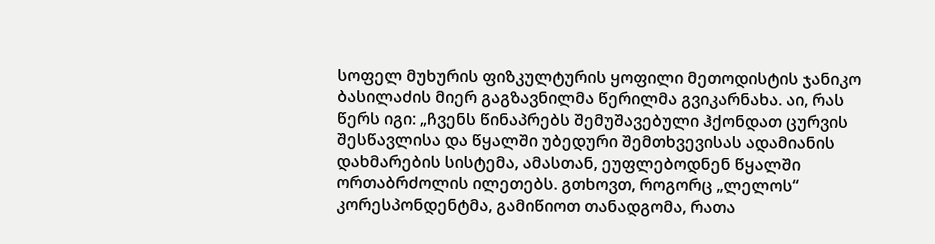სოფელ მუხურის ფიზკულტურის ყოფილი მეთოდისტის ჯანიკო ბასილაძის მიერ გაგზავნილმა წერილმა გვიკარნახა. აი, რას წერს იგი: „ჩვენს წინაპრებს შემუშავებული ჰქონდათ ცურვის შესწავლისა და წყალში უბედური შემთხვევისას ადამიანის დახმარების სისტემა, ამასთან, ეუფლებოდნენ წყალში ორთაბრძოლის ილეთებს. გთხოვთ, როგორც „ლელოს“ კორესპონდენტმა, გამიწიოთ თანადგომა, რათა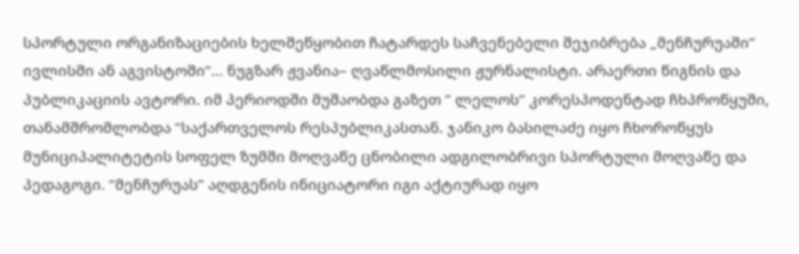სპორტული ორგანიზაციების ხელშეწყობით ჩატარდეს საჩვენებელი შეჯიბრება „მენჩურუაში“ ივლისში ან აგვისტოში“… ნუგზარ ჟვანია– ღვაწლმოსილი ჟურნალისტი. არაერთი წიგნის და პუბლიკაციის ავტორი. იმ პერიოდში მუშაობდა გაზეთ ” ლელოს” კორესპოდენტად ჩხპროწყუში, თანამშრომლობდა “საქართველოს რესპუბლიკასთან. ჯანიკო ბასილაძე იყო ჩხოროწყუს მუნიციპალიტეტის სოფელ ზუმში მოღვაწე ცნობილი ადგილობრივი სპორტული მოღვაწე და პედაგოგი. “მენჩურუას” აღდგენის ინიციატორი იგი აქტიურად იყო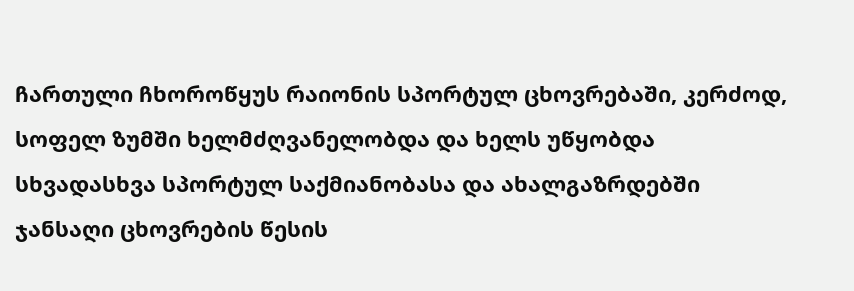ჩართული ჩხოროწყუს რაიონის სპორტულ ცხოვრებაში, კერძოდ, სოფელ ზუმში ხელმძღვანელობდა და ხელს უწყობდა სხვადასხვა სპორტულ საქმიანობასა და ახალგაზრდებში ჯანსაღი ცხოვრების წესის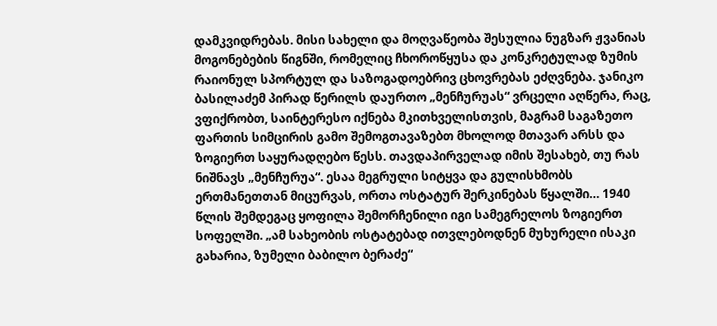დამკვიდრებას. მისი სახელი და მოღვაწეობა შესულია ნუგზარ ჟვანიას მოგონებების წიგნში, რომელიც ჩხოროწყუსა და კონკრეტულად ზუმის რაიონულ სპორტულ და საზოგადოებრივ ცხოვრებას ეძღვნება. ჯანიკო ბასილაძემ პირად წერილს დაურთო „მენჩურუას“ ვრცელი აღწერა, რაც, ვფიქრობთ, საინტერესო იქნება მკითხველისთვის, მაგრამ საგაზეთო ფართის სიმცირის გამო შემოგთავაზებთ მხოლოდ მთავარ არსს და ზოგიერთ საყურადღებო წესს. თავდაპირველად იმის შესახებ, თუ რას ნიშნავს „მენჩურუა“. ესაა მეგრული სიტყვა და გულისხმობს ერთმანეთთან მიცურვას, ორთა ოსტატურ შერკინებას წყალში… 1940 წლის შემდეგაც ყოფილა შემორჩენილი იგი სამეგრელოს ზოგიერთ სოფელში. „ამ სახეობის ოსტატებად ითვლებოდნენ მუხურელი ისაკი გახარია, ზუმელი ბაბილო ბერაძე“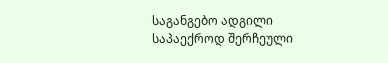საგანგებო ადგილი საპაექროდ შერჩეული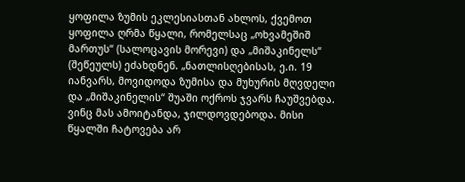ყოფილა ზუმის ეკლესიასთან ახლოს, ქვემოთ ყოფილა ღრმა წყალი, რომელსაც „ოხვამეშიშ მართუს“ (სალოცავის მორევი) და „მიშაკინელს“ (შეწეულს) ეძახდნენ. „ნათლისღებისას, ე.ი. 19 იანვარს, მოვიდოდა ზუმისა და მუხურის მღვდელი და „მიშაკინელის“ შუაში ოქროს ჯვარს ჩაუშვებდა. ვინც მას ამოიტანდა, ჯილდოვდებოდა. მისი წყალში ჩატოვება არ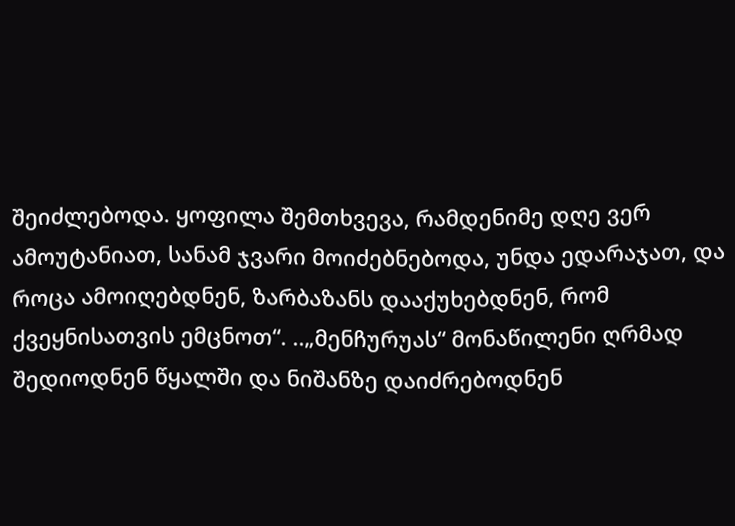შეიძლებოდა. ყოფილა შემთხვევა, რამდენიმე დღე ვერ ამოუტანიათ, სანამ ჯვარი მოიძებნებოდა, უნდა ედარაჯათ, და როცა ამოიღებდნენ, ზარბაზანს დააქუხებდნენ, რომ ქვეყნისათვის ემცნოთ“. ..„მენჩურუას“ მონაწილენი ღრმად შედიოდნენ წყალში და ნიშანზე დაიძრებოდნენ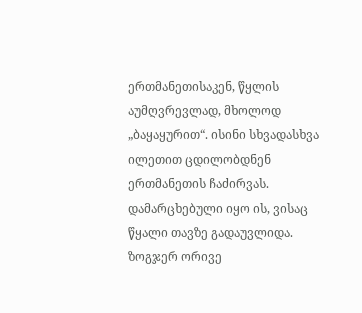ერთმანეთისაკენ, წყლის აუმღვრევლად, მხოლოდ „ბაყაყურით“. ისინი სხვადასხვა ილეთით ცდილობდნენ ერთმანეთის ჩაძირვას. დამარცხებული იყო ის, ვისაც წყალი თავზე გადაუვლიდა. ზოგჯერ ორივე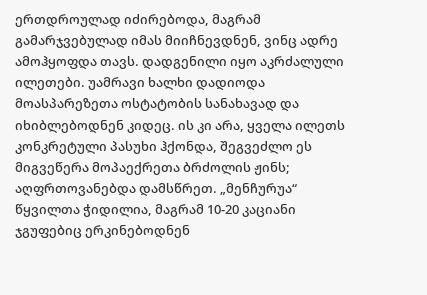ერთდროულად იძირებოდა, მაგრამ გამარჯვებულად იმას მიიჩნევდნენ, ვინც ადრე ამოჰყოფდა თავს. დადგენილი იყო აკრძალული ილეთები. უამრავი ხალხი დადიოდა მოასპარეზეთა ოსტატობის სანახავად და იხიბლებოდნენ კიდეც. ის კი არა, ყველა ილეთს კონკრეტული პასუხი ჰქონდა, შეგვეძლო ეს მიგვეწერა მოპაექრეთა ბრძოლის ჟინს; აღფრთოვანებდა დამსწრეთ. „მენჩურუა“ წყვილთა ჭიდილია, მაგრამ 10-20 კაციანი ჯგუფებიც ერკინებოდნენ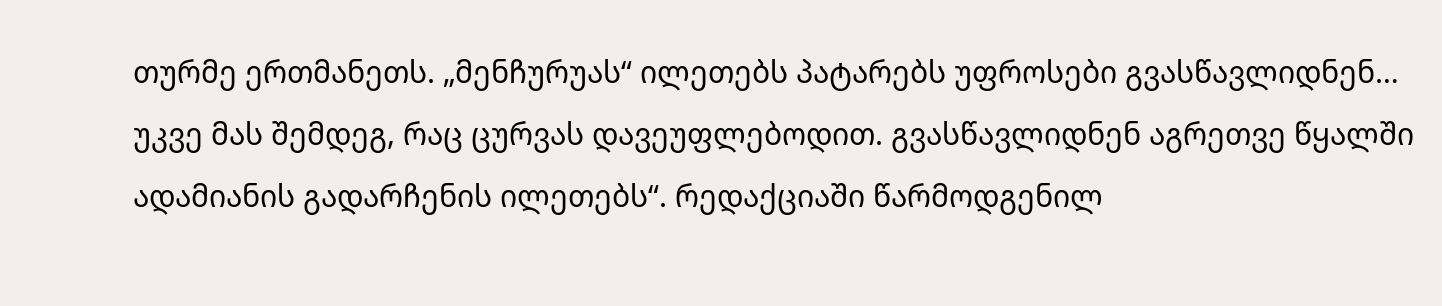თურმე ერთმანეთს. „მენჩურუას“ ილეთებს პატარებს უფროსები გვასწავლიდნენ… უკვე მას შემდეგ, რაც ცურვას დავეუფლებოდით. გვასწავლიდნენ აგრეთვე წყალში ადამიანის გადარჩენის ილეთებს“. რედაქციაში წარმოდგენილ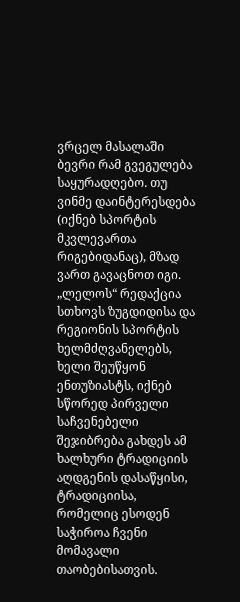ვრცელ მასალაში ბევრი რამ გვეგულება საყურადღებო. თუ ვინმე დაინტერესდება (იქნებ სპორტის მკვლევართა რიგებიდანაც), მზად ვართ გავაცნოთ იგი. „ლელოს“ რედაქცია სთხოვს ზუგდიდისა და რეგიონის სპორტის ხელმძღვანელებს, ხელი შეუწყონ ენთუზიასტს, იქნებ სწორედ პირველი საჩვენებელი შეჯიბრება გახდეს ამ ხალხური ტრადიციის აღდგენის დასაწყისი, ტრადიციისა, რომელიც ესოდენ საჭიროა ჩვენი მომავალი თაობებისათვის.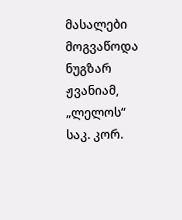მასალები მოგვაწოდა ნუგზარ ჟვანიამ, „ლელოს“ საკ. კორ.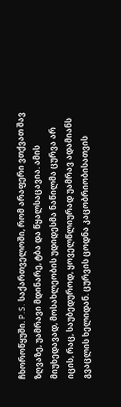ჩხოროწყუში. P.S. საქართველოში, რომ არაფერი ვთქვათ შავ ზღვაზე, უამრავი მდინარე, ტბა და წყალსაცავია. ამის მიუხედავად, მოსახლეობის უდიდესმა ნაწილმა ცურვა არ იცის, რაც, საუბედუროდ, ყოველწლიურად უამრავ ადამიანს გვაცლის ხელიდან. ცურვის ცოდნა კაცობრიობისათვის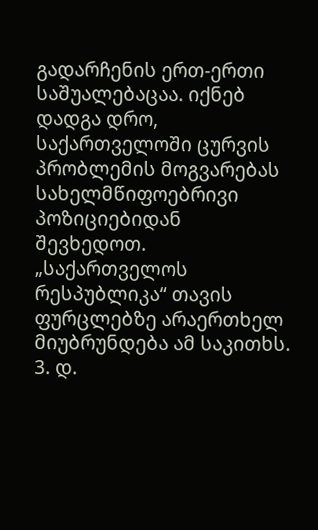გადარჩენის ერთ-ერთი საშუალებაცაა. იქნებ დადგა დრო, საქართველოში ცურვის პრობლემის მოგვარებას სახელმწიფოებრივი პოზიციებიდან შევხედოთ. „საქართველოს რესპუბლიკა“ თავის ფურცლებზე არაერთხელ მიუბრუნდება ამ საკითხს. 3. დ.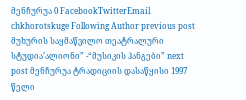მენჩურუა 0 FacebookTwitterEmail chkhorotskuge Following Author previous post მუხურის საყმაწვილო თეატრალური სტუდია’ალიონი” -“მუსიკის ჰანგები” next post მენჩურუა ტრადიციის დასაწყისი 1997 წელი